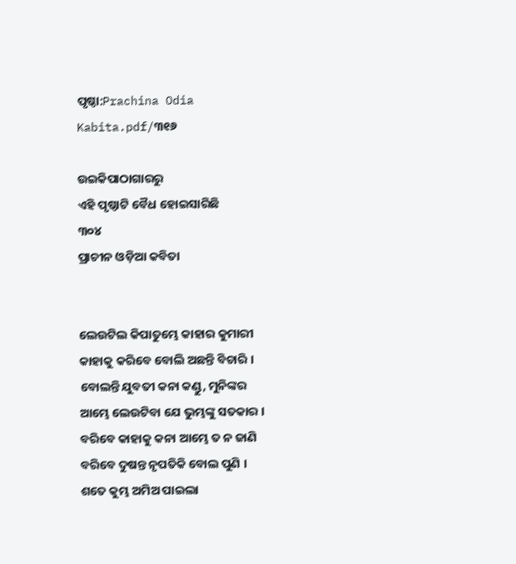ପୃଷ୍ଠା:Prachina Odia Kabita.pdf/୩୧୬

ଉଇକିପାଠାଗାର‌ରୁ
ଏହି ପୃଷ୍ଠାଟି ବୈଧ ହୋଇସାରିଛି
୩୦୪
ପ୍ରାଚୀନ ଓଡ଼ିଆ କବିତା


ଲେଉଟିଲ କିପାତୁମ୍ଭେ କାହାର କୁମାରୀ
କାହାକୁ କରିବେ ବୋଲି ଅଛନ୍ତି ବିଚାରି ।
ବୋଲନ୍ତି ଯୁବତୀ କନା କଣ୍ଡୁ, ମୁନିଙ୍କର
ଆମ୍ଭେ ଲେଉଟିବା ଯେ ଭୁମ୍ଭଙ୍କୁ ସତକାର ।
ବରିବେ କାହାକୁ କନା ଆମ୍ଭେ ତ ନ ଜାଣି
ବରିବେ ଦୁଷନ୍ତ ନୃପତିକି ବୋଲ ପୁଣି ।
ଶତେ କୁମ୍ଭ ଅମିଅ ପାଇଲା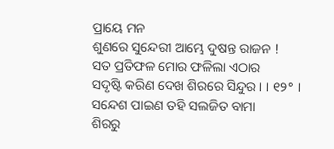ପ୍ରାୟେ ମନ
ଶୁଣରେ ସୁନ୍ଦେରୀ ଆମ୍ଭେ ଦୁଷନ୍ତ ରାଜନ !
ସତ ପ୍ରତିଫଳ ମୋର ଫଳିଲା ଏଠାର
ସଦୃଷ୍ଟି କରିଣ ଦେଖ ଶିରରେ ସିନ୍ଦୁର । । ୧୨° ।
ସନ୍ଦେଶ ପାଇଣ ତ‌ହି ସଲଜିତ ବାମା
ଶିରରୁ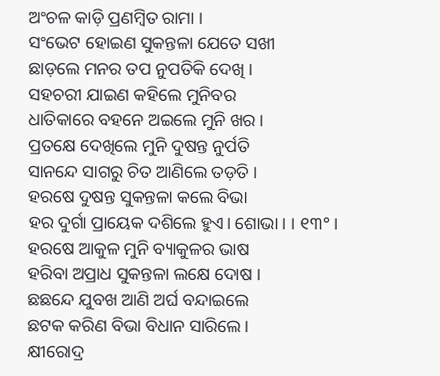ଅଂଚଳ କାଡ଼ି ପ୍ରଣମ୍ବିତ ରାମା ।
ସଂଭେଟ ହୋଇଣ ସୁକନ୍ତଳା ଯେତେ ସଖୀ
ଛାଡ଼ଲେ ମନର ତପ ନୁପତିକି ଦେଖି ।
ସହଚରୀ ଯାଇଣ କହିଲେ ମୁନିବର
ଧାତିକାରେ ବହନେ ଅଇଲେ ମୁନି ଖର ।
ପ୍ରତକ୍ଷେ ଦେଖିଲେ ମୁନି ଦୁଷନ୍ତ ନୁର୍ପତି
ସାନନ୍ଦେ ସାଗରୁ ଚିତ ଆଣିଲେ ତଡ଼ତି ।
ହରଷେ ଦୁଷନ୍ତ ସୁକନ୍ତଳା କଲେ ବିଭା
ହର ଦୁର୍ଗା ପ୍ରାୟେକ ଦଶିଲେ ହୁଏ। ଶୋଭା । । ୧୩° ।
ହରଷେ ଆକୁଳ ମୁନି ବ୍ୟାକୁଳର ଭାଷ
ହରିବା ଅପ୍ରାଧ ସୁକନ୍ତଳା ଲକ୍ଷେ ଦୋଷ ।
ଛଛନ୍ଦେ ଯୁବଖ ଆଣି ଅର୍ଘ ବନ୍ଦାଇଲେ
ଛଟକ କରିଣ ବିଭା ବିଧାନ ସାରିଲେ ।
କ୍ଷୀରୋଦ୍ର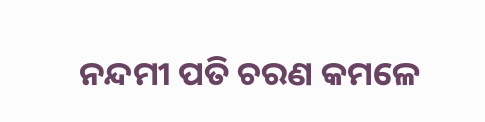ନନ୍ଦମୀ ପତି ଚରଣ କମଳେ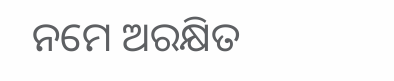ନମେ ଅରକ୍ଷିତ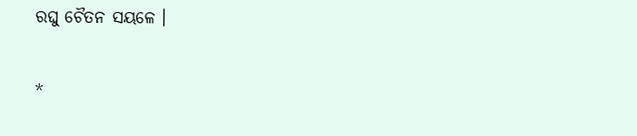ରଘୁ ଚୈତନ ସୟଳେ ।

*